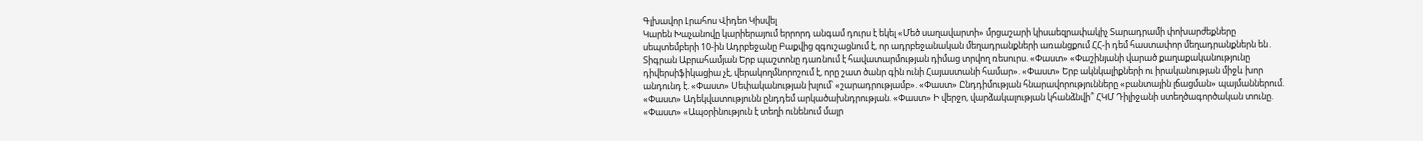Գլխավոր Լրահոս Վիդեո Կիսվել
Կարեն Խաչանովը կարիերայում երրորդ անգամ դուրս է եկել «Մեծ սաղավարտի» մրցաշարի կիսաեզրափակիչ Տարադրամի փոխարժեքները սեպտեմբերի 10-ին Ադրբեջանը Բաքվից զգուշացնում է, որ ադրբեջանական մեղադրանքների առանցքում ՀՀ-ի դեմ հաստափոր մեղադրանքներն են․ Տիգրան Աբրահամյան Երբ պաշտոնը դառնում է հավատարմության դիմաց տրվող ռեսուրս. «Փաստ» «Փաշինյանի վարած քաղաքականությունը դիվերսիֆիկացիա չէ, վերակողմնորոշում է, որը շատ ծանր գին ունի Հայաստանի համար». «Փաստ» Երբ ակնկալիքների ու իրականության միջև խոր անդունդ է. «Փաստ» Սեփականության խլում՝ «շարադրությամբ». «Փաստ» Ընդդիմության հնարավորությունները «բանտային լճացման» պայմաններում. «Փաստ» Ադեկվատությունն ընդդեմ արկածախնդրության. «Փաստ» Ի վերջո, վարձակալության կհանձնվի՞ ՀԿՄ Դիլիջանի ստեղծագործական տունը. «Փաստ» «Ապօրինություն է տեղի ունենում մայր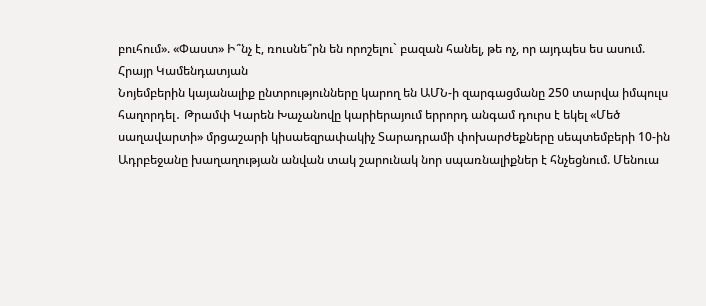բուհում». «Փաստ» Ի՞նչ է, ռուսնե՞րն են որոշելու` բազան հանել, թե ոչ, որ այդպես ես ասում. Հրայր Կամենդատյան
Նոյեմբերին կայանալիք ընտրությունները կարող են ԱՄՆ-ի զարգացմանը 250 տարվա իմպուլս հաղորդել․ Թրամփ Կարեն Խաչանովը կարիերայում երրորդ անգամ դուրս է եկել «Մեծ սաղավարտի» մրցաշարի կիսաեզրափակիչ Տարադրամի փոխարժեքները սեպտեմբերի 10-ին Ադրբեջանը խաղաղության անվան տակ շարունակ նոր սպառնալիքներ է հնչեցնում. Մենուա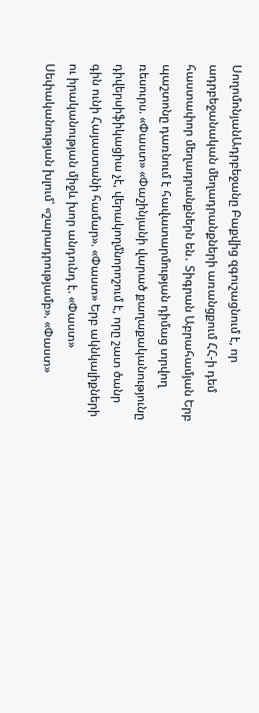ՍողոմոնյանԱդրբեջանը Բաքվից զգուշացնում է, որ ադրբեջանական մեղադրանքների առանցքում ՀՀ-ի դեմ հաստափոր մեղադրանքներն են․ Տիգրան Աբրահամյան Երբ պաշտոնը դառնում է հավատարմության դիմաց տրվող ռեսուրս. «Փաստ» «Փաշինյանի վարած քաղաքականությունը դիվերսիֆիկացիա չէ, վերակողմնորոշում է, որը շատ ծանր գին ունի Հայաստանի համար». «Փաստ» Երբ ակնկալիքների ու իրականության միջև խոր անդունդ է. «Փաստ» Սեփականության խլում՝ «շարադրությամբ». «Փաստ»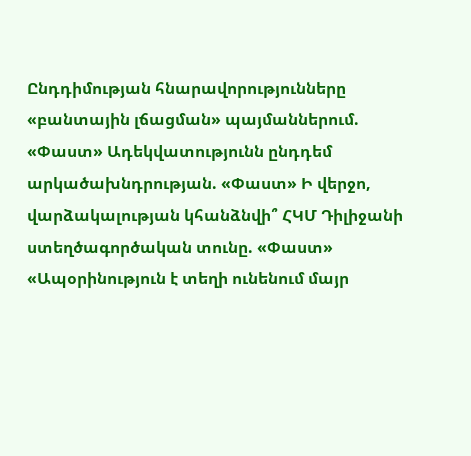Ընդդիմության հնարավորությունները «բանտային լճացման» պայմաններում. «Փաստ» Ադեկվատությունն ընդդեմ արկածախնդրության. «Փաստ» Ի վերջո, վարձակալության կհանձնվի՞ ՀԿՄ Դիլիջանի ստեղծագործական տունը. «Փաստ» «Ապօրինություն է տեղի ունենում մայր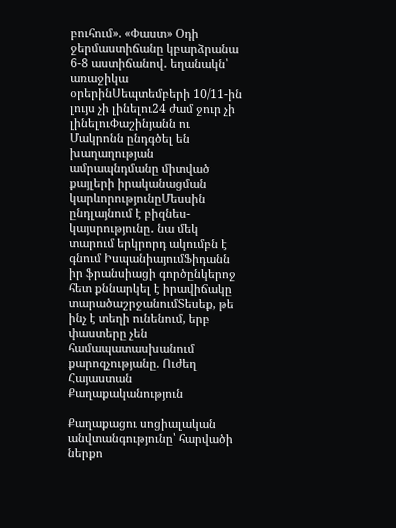բուհում». «Փաստ» Օդի ջերմաստիճանը կբարձրանա 6-8 աստիճանով․ եղանակն՝ առաջիկա օրերինՍեպտեմբերի 10/11-ին լույս չի լինելու24 ժամ ջուր չի լինելուՓաշինյանն ու Մակրոնն ընդգծել են խաղաղության ամրապնդմանը միտված քայլերի իրականացման կարևորությունըՄեսսին ընդլայնում է բիզնես-կայսրությունը․ նա մեկ տարում երկրորդ ակումբն է գնում ԻսպանիայումՖիդանն իր ֆրանսիացի գործընկերոջ հետ քննարկել է իրավիճակը տարածաշրջանումՏեսեք, թե ինչ է տեղի ունենում, երբ փաստերը չեն համապատասխանում քարոզչությանը. Ուժեղ Հայաստան
Քաղաքականություն

Քաղաքացու սոցիալական անվտանգությունը՝ հարվածի ներքո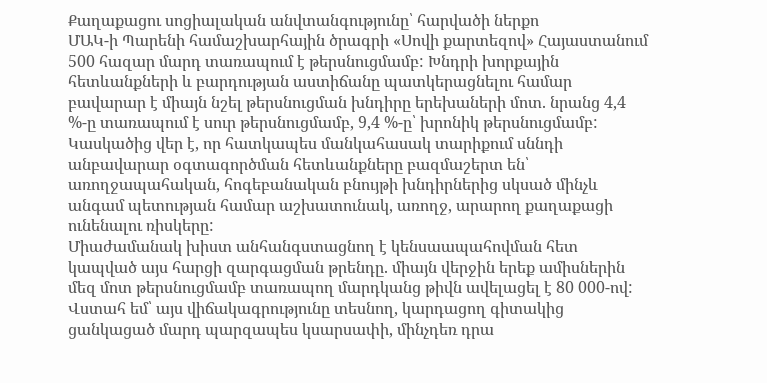Քաղաքացու սոցիալական անվտանգությունը՝ հարվածի ներքո
ՄԱԿ-ի Պարենի համաշխարհային ծրագրի «Սովի քարտեզով» Հայաստանում 500 հազար մարդ տառապում է թերսնուցմամբ: Խնդրի խորքային հետևանքների և բարդության աստիճանը պատկերացնելու համար բավարար է միայն նշել թերսնուցման խնդիրը երեխաների մոտ. նրանց 4,4 %-ը տառապում է սուր թերսնուցմամբ, 9,4 %-ը՝ խրոնիկ թերսնուցմամբ: Կասկածից վեր է, որ հատկապես մանկահասակ տարիքում սննդի անբավարար օգտագործման հետևանքները բազմաշերտ են՝ առողջապահական, հոգեբանական բնույթի խնդիրներից սկսած մինչև անգամ պետության համար աշխատունակ, առողջ, արարող քաղաքացի ունենալու ռիսկերը:
Միաժամանակ խիստ անհանգստացնող է կենսաապահովման հետ կապված այս հարցի զարգացման թրենդը. միայն վերջին երեք ամիսներին մեզ մոտ թերսնուցմամբ տառապող մարդկանց թիվն ավելացել է 80 000-ով:
Վստահ եմ՝ այս վիճակագրությունը տեսնող, կարդացող գիտակից ցանկացած մարդ պարզապես կսարսափի, մինչդեռ դրա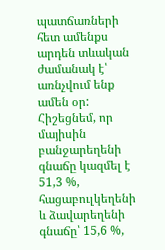պատճառների հետ ամենքս արդեն տևական ժամանակ է՝ առնչվում ենք ամեն օր: Հիշեցնեմ, որ մայիսին բանջարեղենի գնաճը կազմել է 51,3 %, հացաբուլկեղենի և ձավարեղենի գնաճը՝ 15,6 %,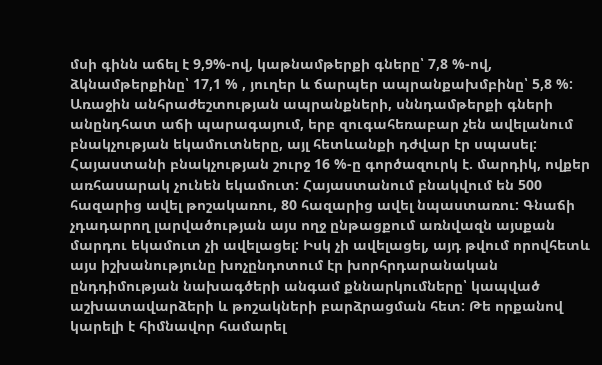մսի գինն աճել է 9,9%-ով, կաթնամթերքի գները՝ 7,8 %-ով, ձկնամթերքինը՝ 17,1 % , յուղեր և ճարպեր ապրանքախմբինը՝ 5,8 %:
Առաջին անհրաժեշտության ապրանքների, սննդամթերքի գների անընդհատ աճի պարագայում, երբ զուգահեռաբար չեն ավելանում բնակչության եկամուտները, այլ հետևանքի դժվար էր սպասել: Հայաստանի բնակչության շուրջ 16 %-ը գործազուրկ է. մարդիկ, ովքեր առհասարակ չունեն եկամուտ: Հայաստանում բնակվում են 500 հազարից ավել թոշակառու, 80 հազարից ավել նպաստառու: Գնաճի չդադարող լարվածության այս ողջ ընթացքում առնվազն այսքան մարդու եկամուտ չի ավելացել: Իսկ չի ավելացել, այդ թվում որովհետև այս իշխանությունը խոչընդոտում էր խորհրդարանական ընդդիմության նախագծերի անգամ քննարկումները՝ կապված աշխատավարձերի և թոշակների բարձրացման հետ: Թե որքանով կարելի է հիմնավոր համարել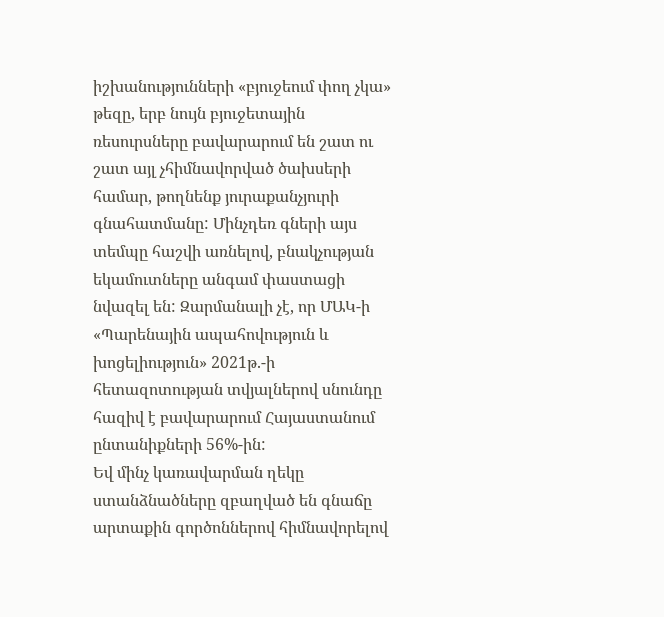իշխանությունների «բյուջեում փող չկա» թեզը, երբ նույն բյուջետային ռեսուրսները բավարարում են շատ ու շատ այլ չհիմնավորված ծախսերի համար, թողնենք յուրաքանչյուրի գնահատմանը: Մինչդեռ գների այս տեմպը հաշվի առնելով, բնակչության եկամուտները անգամ փաստացի նվազել են: Զարմանալի չէ, որ ՄԱԿ-ի «Պարենային ապահովություն և խոցելիություն» 2021թ.-ի հետազոտության տվյալներով սնունդը հազիվ է բավարարում Հայաստանում ընտանիքների 56%-ին:
Եվ մինչ կառավարման ղեկը ստանձնածները զբաղված են գնաճը արտաքին գործոններով հիմնավորելով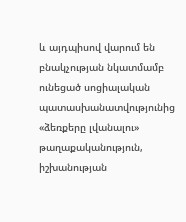և այդպիսով վարում են բնակչության նկատմամբ ունեցած սոցիալական պատասխանատվությունից «ձեռքերը լվանալու» թաղաքականություն, իշխանության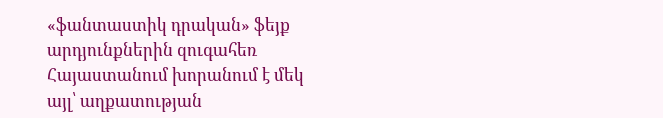«ֆանտաստիկ դրական» ֆեյք արդյունքներին զուգահեռ Հայաստանում խորանում է մեկ այլ՝ աղքատության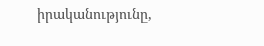իրականությունը,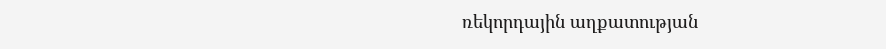ռեկորդային աղքատության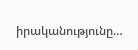իրականությունը…